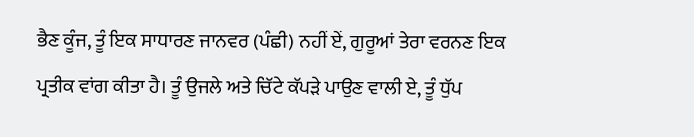ਭੈਣ ਕੂੰਜ, ਤੂੰ ਇਕ ਸਾਧਾਰਣ ਜਾਨਵਰ (ਪੰਛੀ) ਨਹੀਂ ਏਂ, ਗੁਰੂਆਂ ਤੇਰਾ ਵਰਨਣ ਇਕ ਪ੍ਰਤੀਕ ਵਾਂਗ ਕੀਤਾ ਹੈ। ਤੂੰ ਉਜਲੇ ਅਤੇ ਚਿੱਟੇ ਕੱਪੜੇ ਪਾਉਣ ਵਾਲੀ ਏ, ਤੂੰ ਧੁੱਪ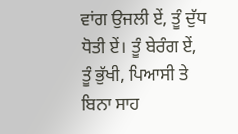ਵਾਂਗ ਉਜਲੀ ਏਂ, ਤੂੰ ਦੁੱਧ ਧੋਤੀ ਏਂ। ਤੂੰ ਬੇਰੰਗ ਏਂ, ਤੂੰ ਭੁੱਖੀ, ਪਿਆਸੀ ਤੇ ਬਿਨਾ ਸਾਹ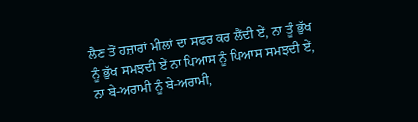ਲੈਣ ਤੋਂ ਹਜ਼ਾਰਾਂ ਮੀਲਾਂ ਦਾ ਸਫਰ ਕਰ ਲੈਂਦੀ ਏਂ, ਨਾ ਤੂੰ ਭੁੱਖ ਨੂੰ ਭੁੱਖ ਸਮਝਦੀ ਏਂ ਨਾ ਪਿਆਸ ਨੂੰ ਪਿਆਸ ਸਮਝਦੀ ਏਂ, ਨਾ ਬੇ-ਅਰਾਮੀ ਨੂੰ ਬੇ-ਅਰਾਮੀ,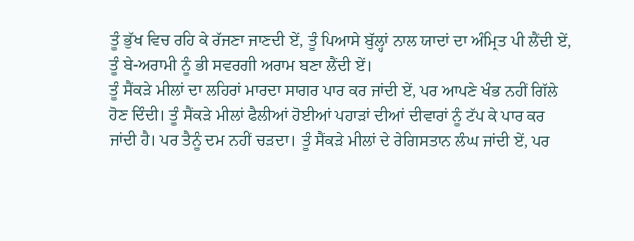ਤੂੰ ਭੁੱਖ ਵਿਚ ਰਹਿ ਕੇ ਰੱਜਣਾ ਜਾਣਦੀ ਏਂ, ਤੂੰ ਪਿਆਸੇ ਬੁੱਲ੍ਹਾਂ ਨਾਲ ਯਾਦਾਂ ਦਾ ਅੰਮ੍ਰਿਤ ਪੀ ਲੈਂਦੀ ਏਂ, ਤੂੰ ਬੇ-ਅਰਾਮੀ ਨੂੰ ਭੀ ਸਵਰਗੀ ਅਰਾਮ ਬਣਾ ਲੈਂਦੀ ਏਂ।
ਤੂੰ ਸੈਂਕੜੇ ਮੀਲਾਂ ਦਾ ਲਹਿਰਾਂ ਮਾਰਦਾ ਸਾਗਰ ਪਾਰ ਕਰ ਜਾਂਦੀ ਏਂ, ਪਰ ਆਪਣੇ ਖੰਭ ਨਹੀਂ ਗਿੱਲੇ ਹੋਣ ਦਿੰਦੀ। ਤੂੰ ਸੈਂਕੜੇ ਮੀਲਾਂ ਫੈਲੀਆਂ ਹੋਈਆਂ ਪਹਾੜਾਂ ਦੀਆਂ ਦੀਵਾਰਾਂ ਨੂੰ ਟੱਪ ਕੇ ਪਾਰ ਕਰ ਜਾਂਦੀ ਹੈ। ਪਰ ਤੈਨੂੰ ਦਮ ਨਹੀਂ ਚੜਦਾ। ਤੂੰ ਸੈਂਕੜੇ ਮੀਲਾਂ ਦੇ ਰੇਗਿਸਤਾਨ ਲੰਘ ਜਾਂਦੀ ਏਂ, ਪਰ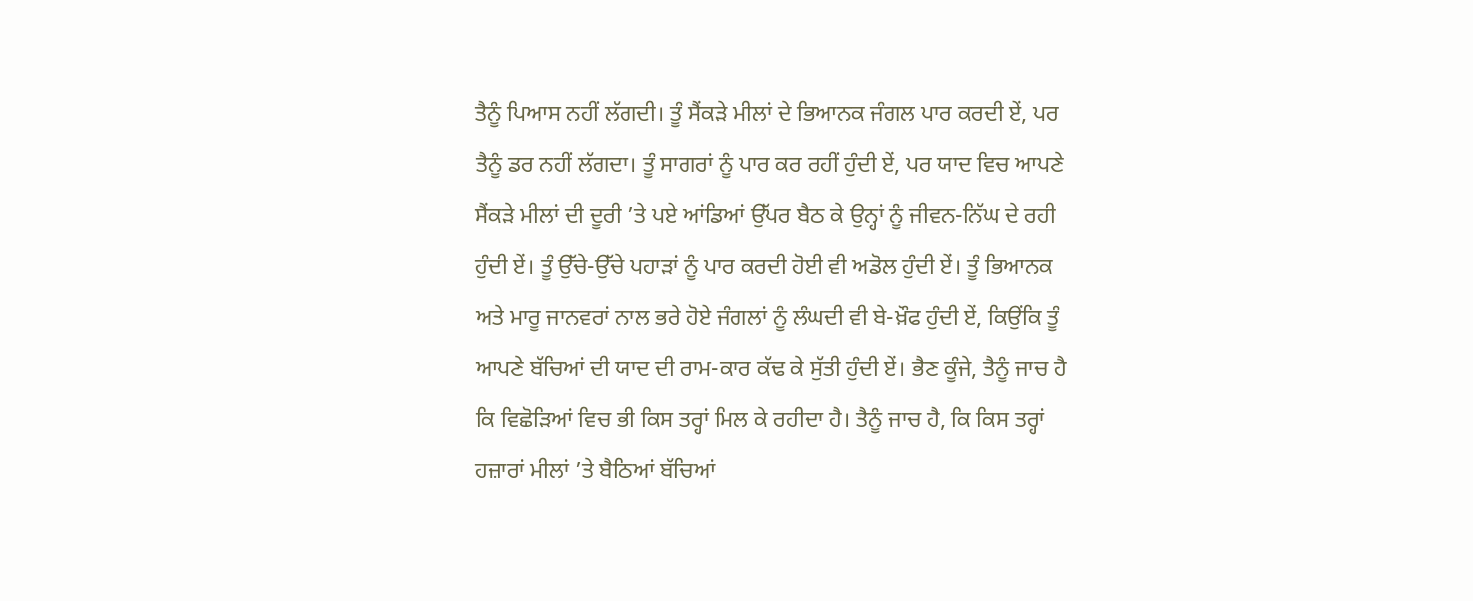ਤੈਨੂੰ ਪਿਆਸ ਨਹੀਂ ਲੱਗਦੀ। ਤੂੰ ਸੈਂਕੜੇ ਮੀਲਾਂ ਦੇ ਭਿਆਨਕ ਜੰਗਲ ਪਾਰ ਕਰਦੀ ਏਂ, ਪਰ ਤੈਨੂੰ ਡਰ ਨਹੀਂ ਲੱਗਦਾ। ਤੂੰ ਸਾਗਰਾਂ ਨੂੰ ਪਾਰ ਕਰ ਰਹੀਂ ਹੁੰਦੀ ਏਂ, ਪਰ ਯਾਦ ਵਿਚ ਆਪਣੇ ਸੈਂਕੜੇ ਮੀਲਾਂ ਦੀ ਦੂਰੀ ’ਤੇ ਪਏ ਆਂਡਿਆਂ ਉੱਪਰ ਬੈਠ ਕੇ ਉਨ੍ਹਾਂ ਨੂੰ ਜੀਵਨ-ਨਿੱਘ ਦੇ ਰਹੀ ਹੁੰਦੀ ਏਂ। ਤੂੰ ਉੱਚੇ-ਉੱਚੇ ਪਹਾੜਾਂ ਨੂੰ ਪਾਰ ਕਰਦੀ ਹੋਈ ਵੀ ਅਡੋਲ ਹੁੰਦੀ ਏਂ। ਤੂੰ ਭਿਆਨਕ ਅਤੇ ਮਾਰੂ ਜਾਨਵਰਾਂ ਨਾਲ ਭਰੇ ਹੋਏ ਜੰਗਲਾਂ ਨੂੰ ਲੰਘਦੀ ਵੀ ਬੇ-ਖ਼ੌਫ ਹੁੰਦੀ ਏਂ, ਕਿਉਂਕਿ ਤੂੰ ਆਪਣੇ ਬੱਚਿਆਂ ਦੀ ਯਾਦ ਦੀ ਰਾਮ-ਕਾਰ ਕੱਢ ਕੇ ਸੁੱਤੀ ਹੁੰਦੀ ਏਂ। ਭੈਣ ਕੂੰਜੇ, ਤੈਨੂੰ ਜਾਚ ਹੈ ਕਿ ਵਿਛੋੜਿਆਂ ਵਿਚ ਭੀ ਕਿਸ ਤਰ੍ਹਾਂ ਮਿਲ ਕੇ ਰਹੀਦਾ ਹੈ। ਤੈਨੂੰ ਜਾਚ ਹੈ, ਕਿ ਕਿਸ ਤਰ੍ਹਾਂ ਹਜ਼ਾਰਾਂ ਮੀਲਾਂ ’ਤੇ ਬੈਠਿਆਂ ਬੱਚਿਆਂ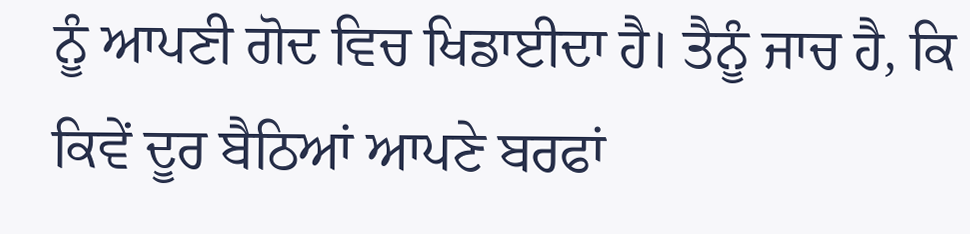ਨੂੰ ਆਪਣੀ ਗੋਦ ਵਿਚ ਖਿਡਾਈਦਾ ਹੈ। ਤੈਨੂੰ ਜਾਚ ਹੈ, ਕਿ ਕਿਵੇਂ ਦੂਰ ਬੈਠਿਆਂ ਆਪਣੇ ਬਰਫਾਂ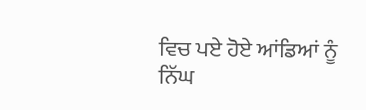ਵਿਚ ਪਏ ਹੋਏ ਆਂਡਿਆਂ ਨੂੰ ਨਿੱਘ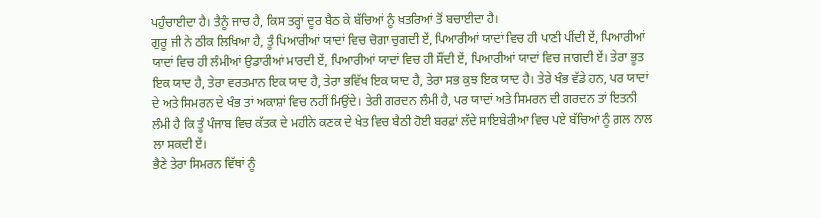ਪਹੁੰਚਾਈਦਾ ਹੈ। ਤੈਨੂੰ ਜਾਚ ਹੈ, ਕਿਸ ਤਰ੍ਹਾਂ ਦੂਰ ਬੈਠ ਕੇ ਬੱਚਿਆਂ ਨੂੰ ਖ਼ਤਰਿਆਂ ਤੋਂ ਬਚਾਈਦਾ ਹੈ।
ਗੁਰੂ ਜੀ ਨੇ ਠੀਕ ਲਿਖਿਆ ਹੈ, ਤੂੰ ਪਿਆਰੀਆਂ ਯਾਦਾਂ ਵਿਚ ਚੋਗਾ ਚੁਗਦੀ ਏਂ, ਪਿਆਰੀਆਂ ਯਾਦਾਂ ਵਿਚ ਹੀ ਪਾਣੀ ਪੀਂਦੀ ਏਂ, ਪਿਆਰੀਆਂ ਯਾਦਾਂ ਵਿਚ ਹੀ ਲੰਮੀਆਂ ਉਡਾਰੀਆਂ ਮਾਰਦੀ ਏਂ, ਪਿਆਰੀਆਂ ਯਾਦਾਂ ਵਿਚ ਹੀ ਸੌਂਦੀ ਏਂ, ਪਿਆਰੀਆਂ ਯਾਦਾਂ ਵਿਚ ਜਾਗਦੀ ਏਂ। ਤੇਰਾ ਭੂਤ ਇਕ ਯਾਦ ਹੈ, ਤੇਰਾ ਵਰਤਮਾਨ ਇਕ ਯਾਦ ਹੈ, ਤੇਰਾ ਭਵਿੱਖ ਇਕ ਯਾਦ ਹੈ, ਤੇਰਾ ਸਭ ਕੁਝ ਇਕ ਯਾਦ ਹੈ। ਤੇਰੇ ਖੰਭ ਵੱਡੇ ਹਨ, ਪਰ ਯਾਦਾਂ ਦੇ ਅਤੇ ਸਿਮਰਨ ਦੇ ਖੰਭ ਤਾਂ ਅਕਾਸ਼ਾਂ ਵਿਚ ਨਹੀਂ ਮਿਉਂਦੇ। ਤੇਰੀ ਗਰਦਨ ਲੰਮੀ ਹੈ, ਪਰ ਯਾਦਾਂ ਅਤੇ ਸਿਮਰਨ ਦੀ ਗਰਦਨ ਤਾਂ ਇਤਨੀ ਲੰਮੀ ਹੈ ਕਿ ਤੂੰ ਪੰਜਾਬ ਵਿਚ ਕੱਤਕ ਦੇ ਮਹੀਨੇ ਕਣਕ ਦੇ ਖੇਤ ਵਿਚ ਬੈਠੀ ਹੋਈ ਬਰਫ਼ਾਂ ਲੱਦੇ ਸਾਇਬੇਰੀਆ ਵਿਚ ਪਏ ਬੱਚਿਆਂ ਨੂੰ ਗ਼ਲ ਨਾਲ ਲਾ ਸਕਦੀ ਏਂ।
ਭੈਣੇ ਤੇਰਾ ਸਿਮਰਨ ਵਿੱਥਾਂ ਨੂੰ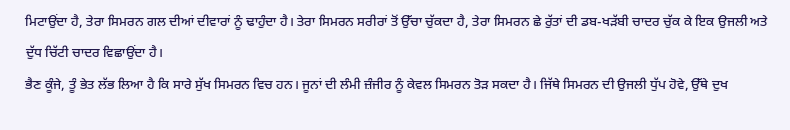ਮਿਟਾਉਂਦਾ ਹੈ, ਤੇਰਾ ਸਿਮਰਨ ਗਲ ਦੀਆਂ ਦੀਵਾਰਾਂ ਨੂੰ ਢਾਹੁੰਦਾ ਹੈ। ਤੇਰਾ ਸਿਮਰਨ ਸਰੀਰਾਂ ਤੋਂ ਉੱਚਾ ਚੁੱਕਦਾ ਹੈ, ਤੇਰਾ ਸਿਮਰਨ ਛੇ ਰੁੱਤਾਂ ਦੀ ਡਬ-ਖੜੱਬੀ ਚਾਦਰ ਚੁੱਕ ਕੇ ਇਕ ਉਜਲੀ ਅਤੇ ਦੁੱਧ ਚਿੱਟੀ ਚਾਦਰ ਵਿਛਾਉਂਦਾ ਹੈ।
ਭੈਣ ਕੂੰਜੇ, ਤੂੰ ਭੇਤ ਲੱਭ ਲਿਆ ਹੈ ਕਿ ਸਾਰੇ ਸੁੱਖ ਸਿਮਰਨ ਵਿਚ ਹਨ। ਜੂਨਾਂ ਦੀ ਲੰਮੀ ਜ਼ੰਜੀਰ ਨੂੰ ਕੇਵਲ ਸਿਮਰਨ ਤੋੜ ਸਕਦਾ ਹੈ। ਜਿੱਥੇ ਸਿਮਰਨ ਦੀ ਉਜਲੀ ਧੁੱਪ ਹੋਵੇ, ਉੱਥੇ ਦੁਖ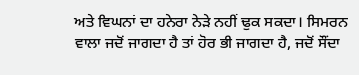ਅਤੇ ਵਿਘਨਾਂ ਦਾ ਹਨੇਰਾ ਨੇੜੇ ਨਹੀਂ ਢੁਕ ਸਕਦਾ। ਸਿਮਰਨ ਵਾਲਾ ਜਦੋਂ ਜਾਗਦਾ ਹੈ ਤਾਂ ਹੋਰ ਭੀ ਜਾਗਦਾ ਹੈ, ਜਦੋਂ ਸੌਂਦਾ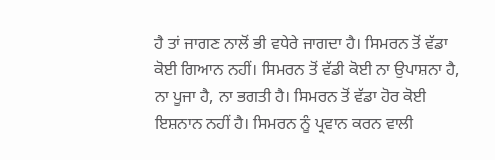ਹੈ ਤਾਂ ਜਾਗਣ ਨਾਲੋਂ ਭੀ ਵਧੇਰੇ ਜਾਗਦਾ ਹੈ। ਸਿਮਰਨ ਤੋਂ ਵੱਡਾ ਕੋਈ ਗਿਆਨ ਨਹੀਂ। ਸਿਮਰਨ ਤੋਂ ਵੱਡੀ ਕੋਈ ਨਾ ਉਪਾਸ਼ਨਾ ਹੈ, ਨਾ ਪੂਜਾ ਹੈ, ਨਾ ਭਗਤੀ ਹੈ। ਸਿਮਰਨ ਤੋਂ ਵੱਡਾ ਹੋਰ ਕੋਈ ਇਸ਼ਨਾਨ ਨਹੀਂ ਹੈ। ਸਿਮਰਨ ਨੂੰ ਪ੍ਰਵਾਨ ਕਰਨ ਵਾਲੀ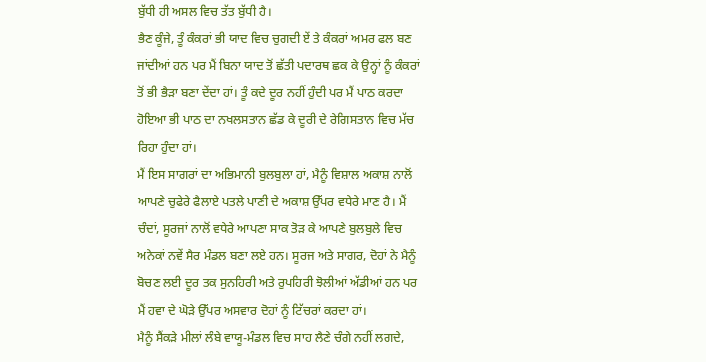ਬੁੱਧੀ ਹੀ ਅਸਲ ਵਿਚ ਤੱਤ ਬੁੱਧੀ ਹੈ।
ਭੈਣ ਕੂੰਜੇ, ਤੂੰ ਕੰਕਰਾਂ ਭੀ ਯਾਦ ਵਿਚ ਚੁਗਦੀ ਏਂ ਤੇ ਕੰਕਰਾਂ ਅਮਰ ਫਲ ਬਣ ਜਾਂਦੀਆਂ ਹਨ ਪਰ ਮੈਂ ਬਿਨਾ ਯਾਦ ਤੋਂ ਛੱਤੀ ਪਦਾਰਥ ਛਕ ਕੇ ਉਨ੍ਹਾਂ ਨੂੰ ਕੰਕਰਾਂ ਤੋਂ ਭੀ ਭੈੜਾ ਬਣਾ ਦੇਂਦਾ ਹਾਂ। ਤੂੰ ਕਦੇ ਦੂਰ ਨਹੀਂ ਹੁੰਦੀ ਪਰ ਮੈਂ ਪਾਠ ਕਰਦਾ ਹੋਇਆ ਭੀ ਪਾਠ ਦਾ ਨਖਲਸਤਾਨ ਛੱਡ ਕੇ ਦੂਰੀ ਦੇ ਰੇਗਿਸਤਾਨ ਵਿਚ ਮੱਚ ਰਿਹਾ ਹੁੰਦਾ ਹਾਂ।
ਮੈਂ ਇਸ ਸਾਗਰਾਂ ਦਾ ਅਭਿਮਾਨੀ ਬੁਲਬੁਲਾ ਹਾਂ, ਮੈਨੂੰ ਵਿਸ਼ਾਲ ਅਕਾਸ਼ ਨਾਲੋਂ ਆਪਣੇ ਚੁਫੇਰੇ ਫੈਲਾਏ ਪਤਲੇ ਪਾਣੀ ਦੇ ਅਕਾਸ਼ ਉੱਪਰ ਵਧੇਰੇ ਮਾਣ ਹੈ। ਮੈਂ ਚੰਦਾਂ, ਸੂਰਜਾਂ ਨਾਲੋਂ ਵਧੇਰੇ ਆਪਣਾ ਸਾਕ ਤੋੜ ਕੇ ਆਪਣੇ ਬੁਲਬੁਲੇ ਵਿਚ ਅਨੇਕਾਂ ਨਵੇਂ ਸੈਰ ਮੰਡਲ ਬਣਾ ਲਏ ਹਨ। ਸੂਰਜ ਅਤੇ ਸਾਗਰ, ਦੋਹਾਂ ਨੇ ਮੈਨੂੰ ਬੋਚਣ ਲਈ ਦੂਰ ਤਕ ਸੁਨਹਿਰੀ ਅਤੇ ਰੁਪਹਿਰੀ ਝੋਲੀਆਂ ਅੱਡੀਆਂ ਹਨ ਪਰ ਮੈਂ ਹਵਾ ਦੇ ਘੋੜੇ ਉੱਪਰ ਅਸਵਾਰ ਦੋਹਾਂ ਨੂੰ ਟਿੱਚਰਾਂ ਕਰਦਾ ਹਾਂ।
ਮੈਨੂੰ ਸੈਂਕੜੇ ਮੀਲਾਂ ਲੰਬੇ ਵਾਯੂ-ਮੰਡਲ ਵਿਚ ਸਾਹ ਲੈਣੇ ਚੰਗੇ ਨਹੀਂ ਲਗਦੇ,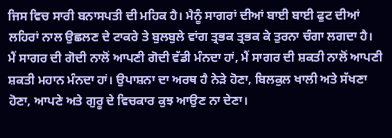ਜਿਸ ਵਿਚ ਸਾਰੀ ਬਨਾਸਪਤੀ ਦੀ ਮਹਿਕ ਹੈ। ਮੈਨੂੰ ਸਾਗਰਾਂ ਦੀਆਂ ਬਾਈ ਬਾਈ ਫੁਟ ਦੀਆਂ ਲਹਿਰਾਂ ਨਾਲ ਉਛਲਣ ਦੇ ਟਾਕਰੇ ਤੇ ਬੁਲਬੁਲੇ ਵਾਂਗ ਤ੍ਰਭਕ ਤ੍ਰਭਕ ਕੇ ਤੁਰਨਾ ਚੰਗਾ ਲਗਦਾ ਹੈ।
ਮੈਂ ਸਾਗਰ ਦੀ ਗੋਦੀ ਨਾਲੋਂ ਆਪਣੀ ਗੋਦੀ ਵੱਡੀ ਮੰਨਦਾ ਹਾਂ, ਮੈਂ ਸਾਗਰ ਦੀ ਸ਼ਕਤੀ ਨਾਲੋਂ ਆਪਣੀ ਸ਼ਕਤੀ ਮਹਾਨ ਮੰਨਦਾ ਹਾਂ। ਉਪਾਸ਼ਨਾ ਦਾ ਅਰਥ ਹੈ ਨੇੜੇ ਹੋਣਾ, ਬਿਲਕੁਲ ਖਾਲੀ ਅਤੇ ਸੱਖਣਾ ਹੋਣਾ, ਆਪਣੇ ਅਤੇ ਗੁਰੂ ਦੇ ਵਿਚਕਾਰ ਕੁਝ ਆਉਣ ਨਾ ਦੇਣਾ।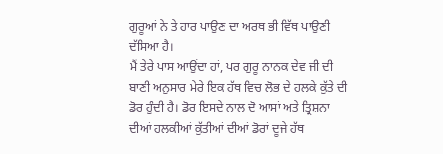ਗੁਰੂਆਂ ਨੇ ਤੇ ਹਾਰ ਪਾਉਣ ਦਾ ਅਰਥ ਭੀ ਵਿੱਥ ਪਾਉਣੀ ਦੱਸਿਆ ਹੈ।
ਮੈਂ ਤੇਰੇ ਪਾਸ ਆਉਂਦਾ ਹਾਂ, ਪਰ ਗੁਰੂ ਨਾਨਕ ਦੇਵ ਜੀ ਦੀ ਬਾਣੀ ਅਨੁਸਾਰ ਮੇਰੇ ਇਕ ਹੱਥ ਵਿਚ ਲੋਭ ਦੇ ਹਲਕੇ ਕੁੱਤੇ ਦੀ ਡੋਰ ਹੁੰਦੀ ਹੈ। ਡੋਰ ਇਸਦੇ ਨਾਲ ਦੋ ਆਸਾਂ ਅਤੇ ਤ੍ਰਿਸ਼ਨਾ ਦੀਆਂ ਹਲਕੀਆਂ ਕੁੱਤੀਆਂ ਦੀਆਂ ਡੋਰਾਂ ਦੂਜੇ ਹੱਥ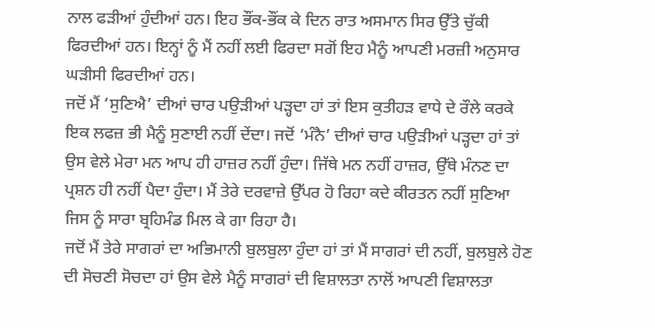ਨਾਲ ਫੜੀਆਂ ਹੁੰਦੀਆਂ ਹਨ। ਇਹ ਭੌਂਕ-ਭੌਂਕ ਕੇ ਦਿਨ ਰਾਤ ਅਸਮਾਨ ਸਿਰ ਉੱਤੇ ਚੁੱਕੀ ਫਿਰਦੀਆਂ ਹਨ। ਇਨ੍ਹਾਂ ਨੂੰ ਮੈਂ ਨਹੀਂ ਲਈ ਫਿਰਦਾ ਸਗੋਂ ਇਹ ਮੈਨੂੰ ਆਪਣੀ ਮਰਜ਼ੀ ਅਨੁਸਾਰ ਘੜੀਸੀ ਫਿਰਦੀਆਂ ਹਨ।
ਜਦੋਂ ਮੈਂ ‘ਸੁਣਿਐ’ ਦੀਆਂ ਚਾਰ ਪਉੜੀਆਂ ਪੜ੍ਹਦਾ ਹਾਂ ਤਾਂ ਇਸ ਕੁਤੀਹੜ ਵਾਧੇ ਦੇ ਰੌਲੇ ਕਰਕੇ ਇਕ ਲਫਜ਼ ਭੀ ਮੈਨੂੰ ਸੁਣਾਈ ਨਹੀਂ ਦੇਂਦਾ। ਜਦੋਂ ‘ਮੰਨੈ’ ਦੀਆਂ ਚਾਰ ਪਉੜੀਆਂ ਪੜ੍ਹਦਾ ਹਾਂ ਤਾਂ ਉਸ ਵੇਲੇ ਮੇਰਾ ਮਨ ਆਪ ਹੀ ਹਾਜ਼ਰ ਨਹੀਂ ਹੁੰਦਾ। ਜਿੱਥੇ ਮਨ ਨਹੀਂ ਹਾਜ਼ਰ, ਉੱਥੇ ਮੰਨਣ ਦਾ ਪ੍ਰਸ਼ਨ ਹੀ ਨਹੀਂ ਪੈਦਾ ਹੁੰਦਾ। ਮੈਂ ਤੇਰੇ ਦਰਵਾਜ਼ੇ ਉੱਪਰ ਹੋ ਰਿਹਾ ਕਦੇ ਕੀਰਤਨ ਨਹੀਂ ਸੁਣਿਆ ਜਿਸ ਨੂੰ ਸਾਰਾ ਬ੍ਰਹਿਮੰਡ ਮਿਲ ਕੇ ਗਾ ਰਿਹਾ ਹੈ।
ਜਦੋਂ ਮੈਂ ਤੇਰੇ ਸਾਗਰਾਂ ਦਾ ਅਭਿਮਾਨੀ ਬੁਲਬੁਲਾ ਹੁੰਦਾ ਹਾਂ ਤਾਂ ਮੈਂ ਸਾਗਰਾਂ ਦੀ ਨਹੀਂ, ਬੁਲਬੁਲੇ ਹੋਣ ਦੀ ਸੋਚਣੀ ਸੋਚਦਾ ਹਾਂ ਉਸ ਵੇਲੇ ਮੈਨੂੰ ਸਾਗਰਾਂ ਦੀ ਵਿਸ਼ਾਲਤਾ ਨਾਲੋਂ ਆਪਣੀ ਵਿਸ਼ਾਲਤਾ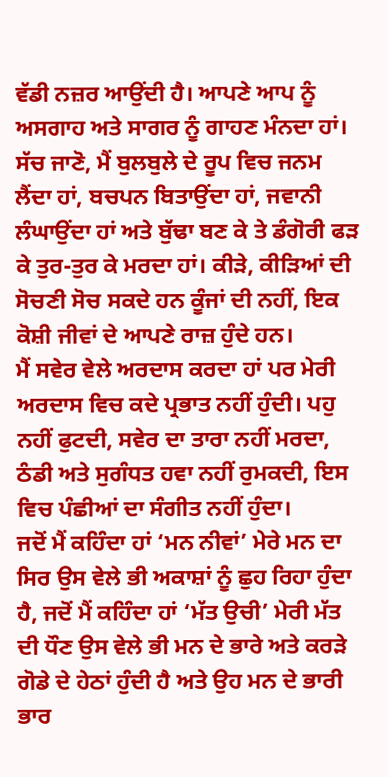ਵੱਡੀ ਨਜ਼ਰ ਆਉਂਦੀ ਹੈ। ਆਪਣੇ ਆਪ ਨੂੰ ਅਸਗਾਹ ਅਤੇ ਸਾਗਰ ਨੂੰ ਗਾਹਣ ਮੰਨਦਾ ਹਾਂ। ਸੱਚ ਜਾਣੋ, ਮੈਂ ਬੁਲਬੁਲੇ ਦੇ ਰੂਪ ਵਿਚ ਜਨਮ ਲੈਂਦਾ ਹਾਂ, ਬਚਪਨ ਬਿਤਾਉਂਦਾ ਹਾਂ, ਜਵਾਨੀ ਲੰਘਾਉਂਦਾ ਹਾਂ ਅਤੇ ਬੁੱਢਾ ਬਣ ਕੇ ਤੇ ਡੰਗੋਰੀ ਫੜ ਕੇ ਤੁਰ-ਤੁਰ ਕੇ ਮਰਦਾ ਹਾਂ। ਕੀੜੇ, ਕੀੜਿਆਂ ਦੀ ਸੋਚਣੀ ਸੋਚ ਸਕਦੇ ਹਨ ਕੂੰਜਾਂ ਦੀ ਨਹੀਂ, ਇਕ ਕੋਸ਼ੀ ਜੀਵਾਂ ਦੇ ਆਪਣੇ ਰਾਜ਼ ਹੁੰਦੇ ਹਨ।
ਮੈਂ ਸਵੇਰ ਵੇਲੇ ਅਰਦਾਸ ਕਰਦਾ ਹਾਂ ਪਰ ਮੇਰੀ ਅਰਦਾਸ ਵਿਚ ਕਦੇ ਪ੍ਰਭਾਤ ਨਹੀਂ ਹੁੰਦੀ। ਪਹੁ ਨਹੀਂ ਫੁਟਦੀ, ਸਵੇਰ ਦਾ ਤਾਰਾ ਨਹੀਂ ਮਰਦਾ, ਠੰਡੀ ਅਤੇ ਸੁਗੰਧਤ ਹਵਾ ਨਹੀਂ ਰੁਮਕਦੀ, ਇਸ ਵਿਚ ਪੰਛੀਆਂ ਦਾ ਸੰਗੀਤ ਨਹੀਂ ਹੁੰਦਾ।
ਜਦੋਂ ਮੈਂ ਕਹਿੰਦਾ ਹਾਂ ‘ਮਨ ਨੀਵਾਂ’ ਮੇਰੇ ਮਨ ਦਾ ਸਿਰ ਉਸ ਵੇਲੇ ਭੀ ਅਕਾਸ਼ਾਂ ਨੂੰ ਛੁਹ ਰਿਹਾ ਹੁੰਦਾ ਹੈ, ਜਦੋਂ ਮੈਂ ਕਹਿੰਦਾ ਹਾਂ ‘ਮੱਤ ਉਚੀ’ ਮੇਰੀ ਮੱਤ ਦੀ ਧੌਣ ਉਸ ਵੇਲੇ ਭੀ ਮਨ ਦੇ ਭਾਰੇ ਅਤੇ ਕਰੜੇ ਗੋਡੇ ਦੇ ਹੇਠਾਂ ਹੁੰਦੀ ਹੈ ਅਤੇ ਉਹ ਮਨ ਦੇ ਭਾਰੀ ਭਾਰ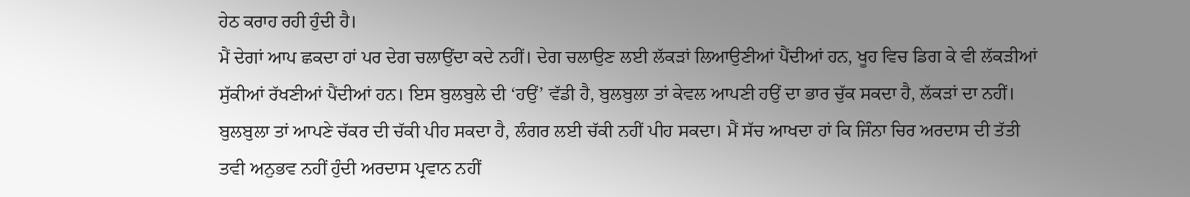ਹੇਠ ਕਰਾਹ ਰਹੀ ਹੁੰਦੀ ਹੈ।
ਮੈਂ ਦੇਗਾਂ ਆਪ ਛਕਦਾ ਹਾਂ ਪਰ ਦੇਗ ਚਲਾਉਂਦਾ ਕਦੇ ਨਹੀਂ। ਦੇਗ ਚਲਾਉਣ ਲਈ ਲੱਕੜਾਂ ਲਿਆਉਣੀਆਂ ਪੈਂਦੀਆਂ ਹਨ, ਖੂਹ ਵਿਚ ਡਿਗ ਕੇ ਵੀ ਲੱਕੜੀਆਂ ਸੁੱਕੀਆਂ ਰੱਖਣੀਆਂ ਪੈਂਦੀਆਂ ਹਨ। ਇਸ ਬੁਲਬੁਲੇ ਦੀ ‘ਹਉਂ’ ਵੱਡੀ ਹੈ, ਬੁਲਬੁਲਾ ਤਾਂ ਕੇਵਲ ਆਪਣੀ ਹਉਂ ਦਾ ਭਾਰ ਚੁੱਕ ਸਕਦਾ ਹੈ, ਲੱਕੜਾਂ ਦਾ ਨਹੀਂ। ਬੁਲਬੁਲਾ ਤਾਂ ਆਪਣੇ ਚੱਕਰ ਦੀ ਚੱਕੀ ਪੀਹ ਸਕਦਾ ਹੈ, ਲੰਗਰ ਲਈ ਚੱਕੀ ਨਹੀਂ ਪੀਹ ਸਕਦਾ। ਮੈਂ ਸੱਚ ਆਖਦਾ ਹਾਂ ਕਿ ਜਿੰਨਾ ਚਿਰ ਅਰਦਾਸ ਦੀ ਤੱਤੀ ਤਵੀ ਅਨੁਭਵ ਨਹੀਂ ਹੁੰਦੀ ਅਰਦਾਸ ਪ੍ਰਵਾਨ ਨਹੀਂ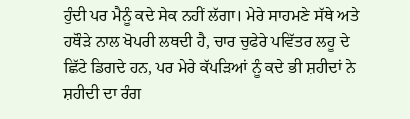ਹੁੰਦੀ ਪਰ ਮੈਨੂੰ ਕਦੇ ਸੇਕ ਨਹੀਂ ਲੱਗਾ। ਮੇਰੇ ਸਾਹਮਣੇ ਸੱਥੇ ਅਤੇ ਹਥੌੜੇ ਨਾਲ ਖੋਪਰੀ ਲਥਦੀ ਹੈ, ਚਾਰ ਚੁਫੇਰੇ ਪਵਿੱਤਰ ਲਹੂ ਦੇ ਛਿੱਟੇ ਡਿਗਦੇ ਹਨ, ਪਰ ਮੇਰੇ ਕੱਪੜਿਆਂ ਨੂੰ ਕਦੇ ਭੀ ਸ਼ਹੀਦਾਂ ਨੇ ਸ਼ਹੀਦੀ ਦਾ ਰੰਗ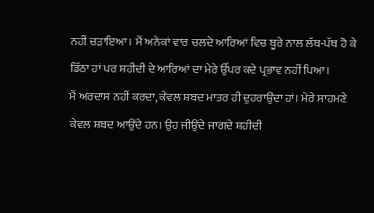ਨਹੀਂ ਚੜਾਇਆ। ਮੈਂ ਅਨੇਕਾਂ ਵਾਰ ਚਲਦੇ ਆਰਿਆਂ ਵਿਚ ਬੂਰੇ ਨਾਲ ਲੱਥ-ਪੱਥ ਹੋ ਕੇ ਡਿੱਠਾ ਹਾਂ ਪਰ ਸ਼ਹੀਦੀ ਦੇ ਆਰਿਆਂ ਦਾ ਮੇਰੇ ਉੱਪਰ ਕਦੇ ਪ੍ਰਭਾਵ ਨਹੀਂ ਪਿਆ।
ਮੈਂ ਅਰਦਾਸ ਨਹੀਂ ਕਰਦਾ, ਕੇਵਲ ਸ਼ਬਦ ਮਾਤਰ ਹੀ ਦੁਹਰਾਉਂਦਾ ਹਾਂ। ਮੇਰੇ ਸਾਹਮਣੇ ਕੇਵਲ ਸ਼ਬਦ ਆਉਂਦੇ ਹਨ। ਉਹ ਜੀਉਂਦੇ ਜਾਗਦੇ ਸ਼ਹੀਦੀ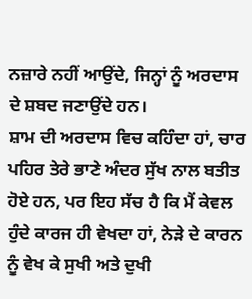ਨਜ਼ਾਰੇ ਨਹੀਂ ਆਉਂਦੇ, ਜਿਨ੍ਹਾਂ ਨੂੰ ਅਰਦਾਸ ਦੇ ਸ਼ਬਦ ਜਣਾਉਂਦੇ ਹਨ।
ਸ਼ਾਮ ਦੀ ਅਰਦਾਸ ਵਿਚ ਕਹਿੰਦਾ ਹਾਂ, ਚਾਰ ਪਹਿਰ ਤੇਰੇ ਭਾਣੇ ਅੰਦਰ ਸੁੱਖ ਨਾਲ ਬਤੀਤ ਹੋਏ ਹਨ, ਪਰ ਇਹ ਸੱਚ ਹੈ ਕਿ ਮੈਂ ਕੇਵਲ ਹੁੰਦੇ ਕਾਰਜ ਹੀ ਵੇਖਦਾ ਹਾਂ, ਨੇੜੇ ਦੇ ਕਾਰਨ ਨੂੰ ਵੇਖ ਕੇ ਸੁਖੀ ਅਤੇ ਦੁਖੀ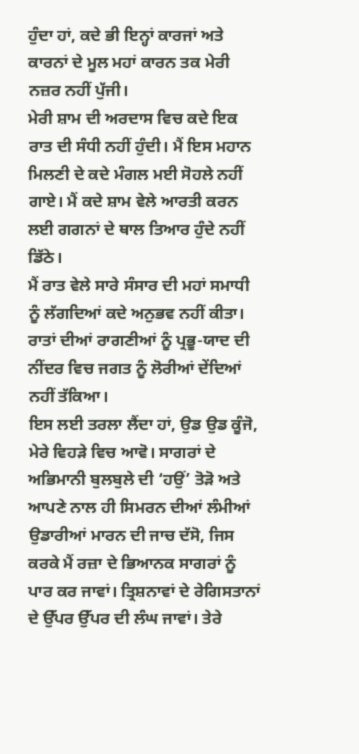ਹੁੰਦਾ ਹਾਂ, ਕਦੇ ਭੀ ਇਨ੍ਹਾਂ ਕਾਰਜਾਂ ਅਤੇ ਕਾਰਨਾਂ ਦੇ ਮੂਲ ਮਹਾਂ ਕਾਰਨ ਤਕ ਮੇਰੀ ਨਜ਼ਰ ਨਹੀਂ ਪੁੱਜੀ।
ਮੇਰੀ ਸ਼ਾਮ ਦੀ ਅਰਦਾਸ ਵਿਚ ਕਦੇ ਇਕ ਰਾਤ ਦੀ ਸੰਧੀ ਨਹੀਂ ਹੁੰਦੀ। ਮੈਂ ਇਸ ਮਹਾਨ ਮਿਲਣੀ ਦੇ ਕਦੇ ਮੰਗਲ ਮਈ ਸੋਹਲੇ ਨਹੀਂ ਗਾਏ। ਮੈਂ ਕਦੇ ਸ਼ਾਮ ਵੇਲੇ ਆਰਤੀ ਕਰਨ ਲਈ ਗਗਨਾਂ ਦੇ ਥਾਲ ਤਿਆਰ ਹੁੰਦੇ ਨਹੀਂ ਡਿੱਠੇ।
ਮੈਂ ਰਾਤ ਵੇਲੇ ਸਾਰੇ ਸੰਸਾਰ ਦੀ ਮਹਾਂ ਸਮਾਧੀ ਨੂੰ ਲੱਗਦਿਆਂ ਕਦੇ ਅਨੁਭਵ ਨਹੀਂ ਕੀਤਾ। ਰਾਤਾਂ ਦੀਆਂ ਰਾਗਣੀਆਂ ਨੂੰ ਪ੍ਰਭੂ-ਯਾਦ ਦੀ ਨੀਂਦਰ ਵਿਚ ਜਗਤ ਨੂੰ ਲੋਰੀਆਂ ਦੇਂਦਿਆਂ ਨਹੀਂ ਤੱਕਿਆ।
ਇਸ ਲਈ ਤਰਲਾ ਲੈਂਦਾ ਹਾਂ, ਉਡ ਉਡ ਕੂੰਜੋ, ਮੇਰੇ ਵਿਹੜੇ ਵਿਚ ਆਵੋ। ਸਾਗਰਾਂ ਦੇ ਅਭਿਮਾਨੀ ਬੁਲਬੁਲੇ ਦੀ ‘ਹਉਂ’ ਤੋੜੋ ਅਤੇ ਆਪਣੇ ਨਾਲ ਹੀ ਸਿਮਰਨ ਦੀਆਂ ਲੰਮੀਆਂ ਉਡਾਰੀਆਂ ਮਾਰਨ ਦੀ ਜਾਚ ਦੱਸੋ, ਜਿਸ ਕਰਕੇ ਮੈਂ ਰਜ਼ਾ ਦੇ ਭਿਆਨਕ ਸਾਗਰਾਂ ਨੂੰ ਪਾਰ ਕਰ ਜਾਵਾਂ। ਤ੍ਰਿਸ਼ਨਾਵਾਂ ਦੇ ਰੇਗਿਸਤਾਨਾਂ ਦੇ ਉੱਪਰ ਉੱਪਰ ਦੀ ਲੰਘ ਜਾਵਾਂ। ਤੇਰੇ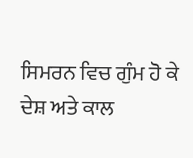ਸਿਮਰਨ ਵਿਚ ਗੁੰਮ ਹੋ ਕੇ ਦੇਸ਼ ਅਤੇ ਕਾਲ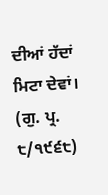ਦੀਆਂ ਹੱਦਾਂ ਮਿਟਾ ਦੇਵਾਂ।
(ਗੁ. ਪ੍ਰ. ੮/੧੯੬੮)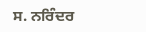ਸ. ਨਰਿੰਦਰ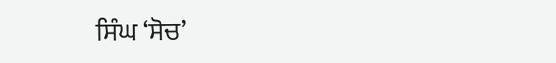ਸਿੰਘ ‘ਸੋਚ’